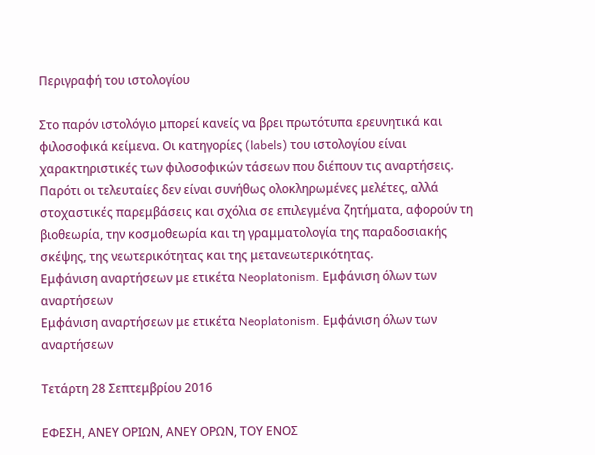Περιγραφή του ιστολογίου

Στο παρόν ιστολόγιο μπορεί κανείς να βρει πρωτότυπα ερευνητικά και φιλοσοφικά κείμενα. Οι κατηγορίες (labels) του ιστολογίου είναι χαρακτηριστικές των φιλοσοφικών τάσεων που διέπουν τις αναρτήσεις. Παρότι οι τελευταίες δεν είναι συνήθως ολοκληρωμένες μελέτες, αλλά στοχαστικές παρεμβάσεις και σχόλια σε επιλεγμένα ζητήματα, αφορούν τη βιοθεωρία, την κοσμοθεωρία και τη γραμματολογία της παραδοσιακής σκέψης, της νεωτερικότητας και της μετανεωτερικότητας.
Εμφάνιση αναρτήσεων με ετικέτα Neoplatonism. Εμφάνιση όλων των αναρτήσεων
Εμφάνιση αναρτήσεων με ετικέτα Neoplatonism. Εμφάνιση όλων των αναρτήσεων

Τετάρτη 28 Σεπτεμβρίου 2016

ΕΦΕΣΗ, ΑΝΕΥ ΟΡΙΩΝ, ΑΝΕΥ ΟΡΩΝ, ΤΟΥ ΕΝΟΣ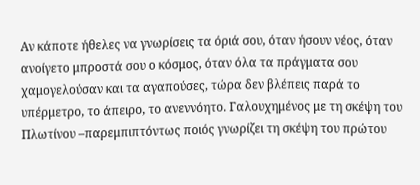Αν κάποτε ήθελες να γνωρίσεις τα όριά σου, όταν ήσουν νέος, όταν ανοίγετο μπροστά σου ο κόσμος, όταν όλα τα πράγματα σου χαμογελούσαν και τα αγαπούσες, τώρα δεν βλέπεις παρά το υπέρμετρο, το άπειρο, το ανεννόητο. Γαλουχημένος με τη σκέψη του Πλωτίνου –παρεμπιπτόντως ποιός γνωρίζει τη σκέψη του πρώτου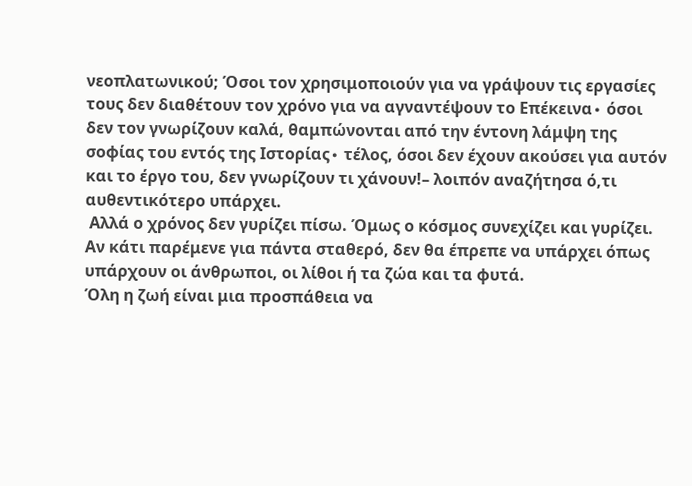νεοπλατωνικού; Όσοι τον χρησιμοποιούν για να γράψουν τις εργασίες τους δεν διαθέτουν τον χρόνο για να αγναντέψουν το Επέκεινα∙ όσοι δεν τον γνωρίζουν καλά, θαμπώνονται από την έντονη λάμψη της σοφίας του εντός της Ιστορίας∙ τέλος, όσοι δεν έχουν ακούσει για αυτόν και το έργο του, δεν γνωρίζουν τι χάνουν!– λοιπόν αναζήτησα ό,τι αυθεντικότερο υπάρχει.
 Αλλά ο χρόνος δεν γυρίζει πίσω. Όμως ο κόσμος συνεχίζει και γυρίζει.
Αν κάτι παρέμενε για πάντα σταθερό, δεν θα έπρεπε να υπάρχει όπως υπάρχουν οι άνθρωποι, οι λίθοι ή τα ζώα και τα φυτά.
Όλη η ζωή είναι μια προσπάθεια να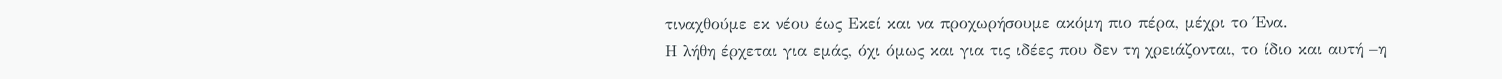τιναχθούμε εκ νέου έως Εκεί και να προχωρήσουμε ακόμη πιο πέρα, μέχρι το Ένα.
Η λήθη έρχεται για εμάς, όχι όμως και για τις ιδέες που δεν τη χρειάζονται, το ίδιο και αυτή –η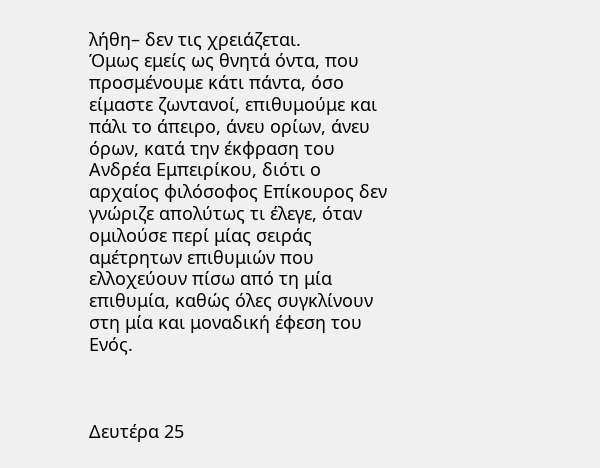λήθη– δεν τις χρειάζεται.
Όμως εμείς ως θνητά όντα, που προσμένουμε κάτι πάντα, όσο είμαστε ζωντανοί, επιθυμούμε και πάλι το άπειρο, άνευ ορίων, άνευ όρων, κατά την έκφραση του Ανδρέα Εμπειρίκου, διότι ο αρχαίος φιλόσοφος Επίκουρος δεν γνώριζε απολύτως τι έλεγε, όταν ομιλούσε περί μίας σειράς αμέτρητων επιθυμιών που ελλοχεύουν πίσω από τη μία επιθυμία, καθώς όλες συγκλίνουν στη μία και μοναδική έφεση του Ενός.



Δευτέρα 25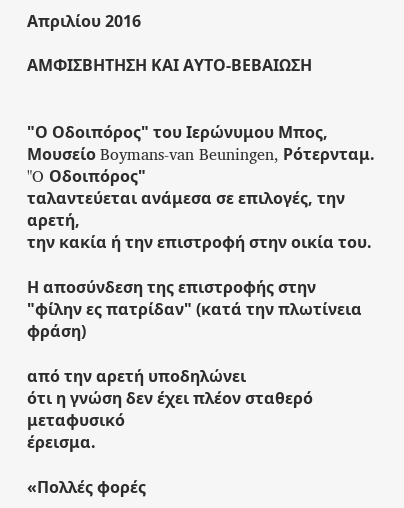Απριλίου 2016

ΑΜΦΙΣΒΗΤΗΣΗ ΚΑΙ ΑΥΤΟ-ΒΕΒΑΙΩΣΗ


"Ο Οδοιπόρος" του Ιερώνυμου Μπος,
Μουσείο Boymans-van Beuningen, Ρότερνταμ.
"O Οδοιπόρος"
ταλαντεύεται ανάμεσα σε επιλογές, την αρετή,
την κακία ή την επιστροφή στην οικία του.

Η αποσύνδεση της επιστροφής στην
"φίλην ες πατρίδαν" (κατά την πλωτίνεια φράση)

από την αρετή υποδηλώνει
ότι η γνώση δεν έχει πλέον σταθερό μεταφυσικό
έρεισμα.

«Πολλές φορές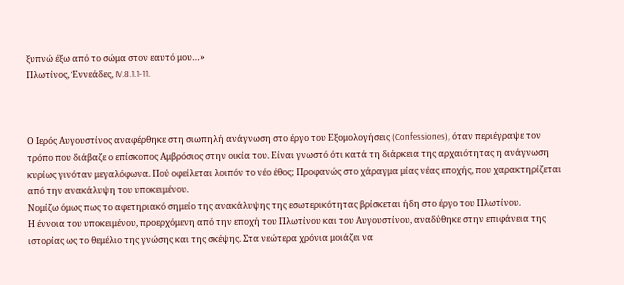ξυπνώ έξω από το σώμα στον εαυτό μου…»
Πλωτίνος, Ἐννεάδες, IV.8.1.1-11.



Ο Ιερός Αυγουστίνος αναφέρθηκε στη σιωπηλή ανάγνωση στο έργο του Εξομολογήσεις (Confessiones), όταν περιέγραψε τον τρόπο που διάβαζε ο επίσκοπος Αμβρόσιος στην οικία του. Είναι γνωστό ότι κατά τη διάρκεια της αρχαιότητας η ανάγνωση κυρίως γινόταν μεγαλόφωνα. Πού οφείλεται λοιπόν το νέο έθος; Προφανώς στο χάραγμα μίας νέας εποχής, που χαρακτηρίζεται από την ανακάλυψη του υποκειμένου.
Νομίζω όμως πως το αφετηριακό σημείο της ανακάλυψης της εσωτερικότητας βρίσκεται ήδη στο έργο του Πλωτίνου.
Η έννοια του υποκειμένου, προερχόμενη από την εποχή του Πλωτίνου και του Αυγουστίνου, αναδύθηκε στην επιφάνεια της ιστορίας ως το θεμέλιο της γνώσης και της σκέψης. Στα νεώτερα χρόνια μοιάζει να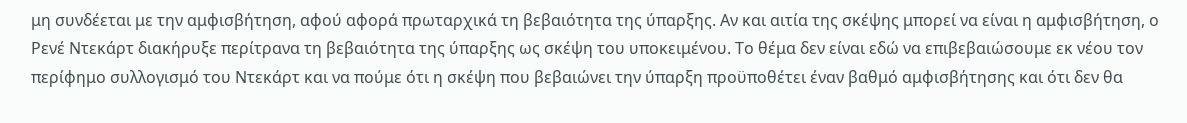μη συνδέεται με την αμφισβήτηση, αφού αφορά πρωταρχικά τη βεβαιότητα της ύπαρξης. Αν και αιτία της σκέψης μπορεί να είναι η αμφισβήτηση, ο Ρενέ Ντεκάρτ διακήρυξε περίτρανα τη βεβαιότητα της ύπαρξης ως σκέψη του υποκειμένου. Το θέμα δεν είναι εδώ να επιβεβαιώσουμε εκ νέου τον περίφημο συλλογισμό του Ντεκάρτ και να πούμε ότι η σκέψη που βεβαιώνει την ύπαρξη προϋποθέτει έναν βαθμό αμφισβήτησης και ότι δεν θα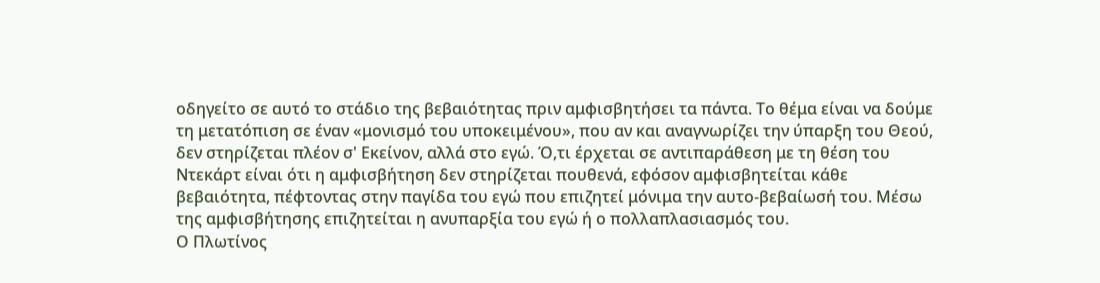οδηγείτο σε αυτό το στάδιο της βεβαιότητας πριν αμφισβητήσει τα πάντα. Το θέμα είναι να δούμε τη μετατόπιση σε έναν «μονισμό του υποκειμένου», που αν και αναγνωρίζει την ύπαρξη του Θεού, δεν στηρίζεται πλέον σ' Εκείνον, αλλά στο εγώ. Ό,τι έρχεται σε αντιπαράθεση με τη θέση του Ντεκάρτ είναι ότι η αμφισβήτηση δεν στηρίζεται πουθενά, εφόσον αμφισβητείται κάθε βεβαιότητα, πέφτοντας στην παγίδα του εγώ που επιζητεί μόνιμα την αυτο-βεβαίωσή του. Μέσω της αμφισβήτησης επιζητείται η ανυπαρξία του εγώ ή ο πολλαπλασιασμός του.
Ο Πλωτίνος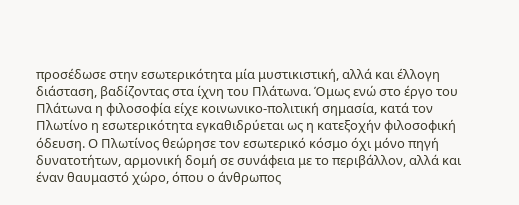προσέδωσε στην εσωτερικότητα μία μυστικιστική, αλλά και έλλογη διάσταση, βαδίζοντας στα ίχνη του Πλάτωνα. Όμως ενώ στο έργο του Πλάτωνα η φιλοσοφία είχε κοινωνικο-πολιτική σημασία, κατά τον Πλωτίνο η εσωτερικότητα εγκαθιδρύεται ως η κατεξοχήν φιλοσοφική όδευση. Ο Πλωτίνος θεώρησε τον εσωτερικό κόσμο όχι μόνο πηγή δυνατοτήτων, αρμονική δομή σε συνάφεια με το περιβάλλον, αλλά και έναν θαυμαστό χώρο, όπου ο άνθρωπος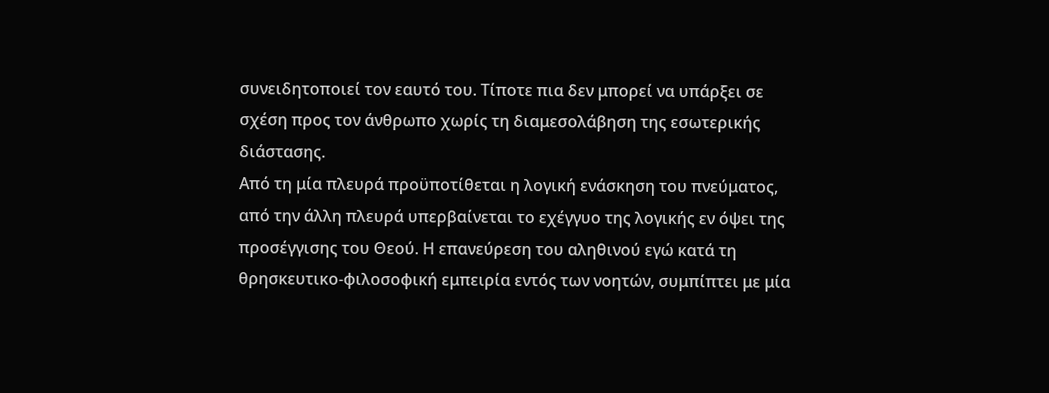συνειδητοποιεί τον εαυτό του. Τίποτε πια δεν μπορεί να υπάρξει σε σχέση προς τον άνθρωπο χωρίς τη διαμεσολάβηση της εσωτερικής διάστασης.
Από τη μία πλευρά προϋποτίθεται η λογική ενάσκηση του πνεύματος, από την άλλη πλευρά υπερβαίνεται το εχέγγυο της λογικής εν όψει της προσέγγισης του Θεού. Η επανεύρεση του αληθινού εγώ κατά τη θρησκευτικο-φιλοσοφική εμπειρία εντός των νοητών, συμπίπτει με μία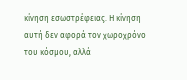κίνηση εσωστρέφειας. Η κίνηση αυτή δεν αφορά τον χωροχρόνο του κόσμου, αλλά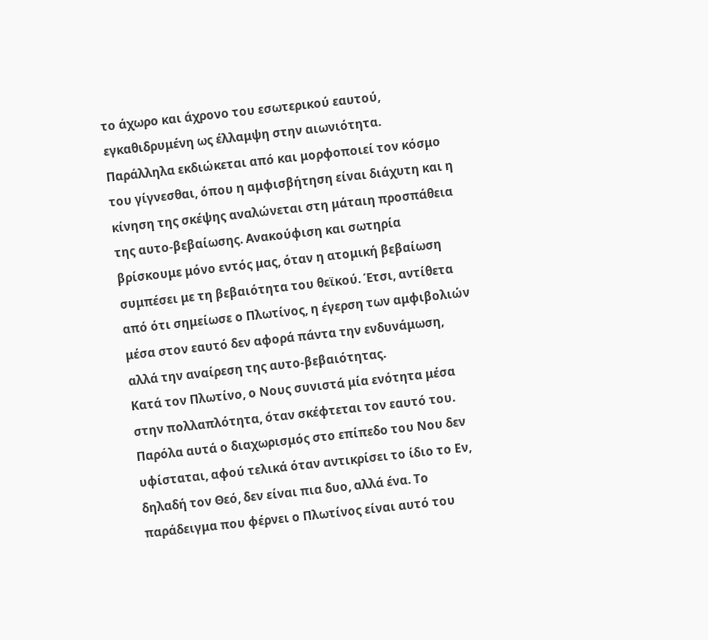το άχωρο και άχρονο του εσωτερικού εαυτού, εγκαθιδρυμένη ως έλλαμψη στην αιωνιότητα. Παράλληλα εκδιώκεται από και μορφοποιεί τον κόσμο του γίγνεσθαι, όπου η αμφισβήτηση είναι διάχυτη και η κίνηση της σκέψης αναλώνεται στη μάταιη προσπάθεια της αυτο-βεβαίωσης. Ανακούφιση και σωτηρία βρίσκουμε μόνο εντός μας, όταν η ατομική βεβαίωση συμπέσει με τη βεβαιότητα του θεϊκού. Έτσι, αντίθετα από ότι σημείωσε ο Πλωτίνος, η έγερση των αμφιβολιών μέσα στον εαυτό δεν αφορά πάντα την ενδυνάμωση, αλλά την αναίρεση της αυτο-βεβαιότητας.
Κατά τον Πλωτίνο, ο Νους συνιστά μία ενότητα μέσα στην πολλαπλότητα, όταν σκέφτεται τον εαυτό του. Παρόλα αυτά ο διαχωρισμός στο επίπεδο του Νου δεν υφίσταται, αφού τελικά όταν αντικρίσει το ίδιο το Εν, δηλαδή τον Θεό, δεν είναι πια δυο, αλλά ένα. Το παράδειγμα που φέρνει ο Πλωτίνος είναι αυτό του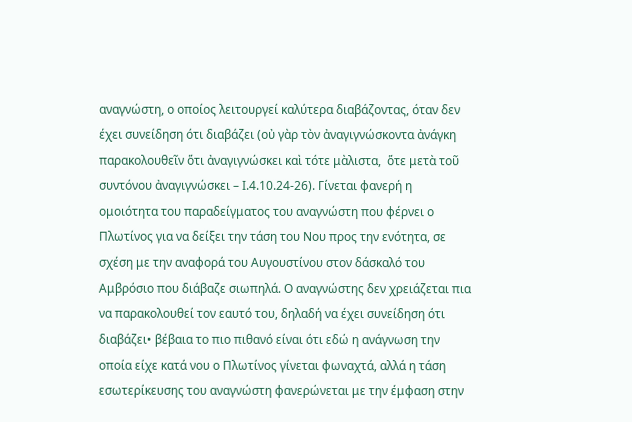αναγνώστη, ο οποίος λειτουργεί καλύτερα διαβάζοντας, όταν δεν έχει συνείδηση ότι διαβάζει (οὐ γὰρ τὸν ἀναγιγνώσκοντα ἀνάγκη παρακολουθεῖν ὅτι ἀναγιγνώσκει καὶ τότε μὰλιστα,  ὅτε μετὰ τοῦ συντόνου ἀναγιγνώσκει – Ι.4.10.24-26). Γίνεται φανερή η ομοιότητα του παραδείγματος του αναγνώστη που φέρνει ο Πλωτίνος για να δείξει την τάση του Νου προς την ενότητα, σε σχέση με την αναφορά του Αυγουστίνου στον δάσκαλό του Αμβρόσιο που διάβαζε σιωπηλά. Ο αναγνώστης δεν χρειάζεται πια να παρακολουθεί τον εαυτό του, δηλαδή να έχει συνείδηση ότι διαβάζει• βέβαια το πιο πιθανό είναι ότι εδώ η ανάγνωση την οποία είχε κατά νου ο Πλωτίνος γίνεται φωναχτά, αλλά η τάση εσωτερίκευσης του αναγνώστη φανερώνεται με την έμφαση στην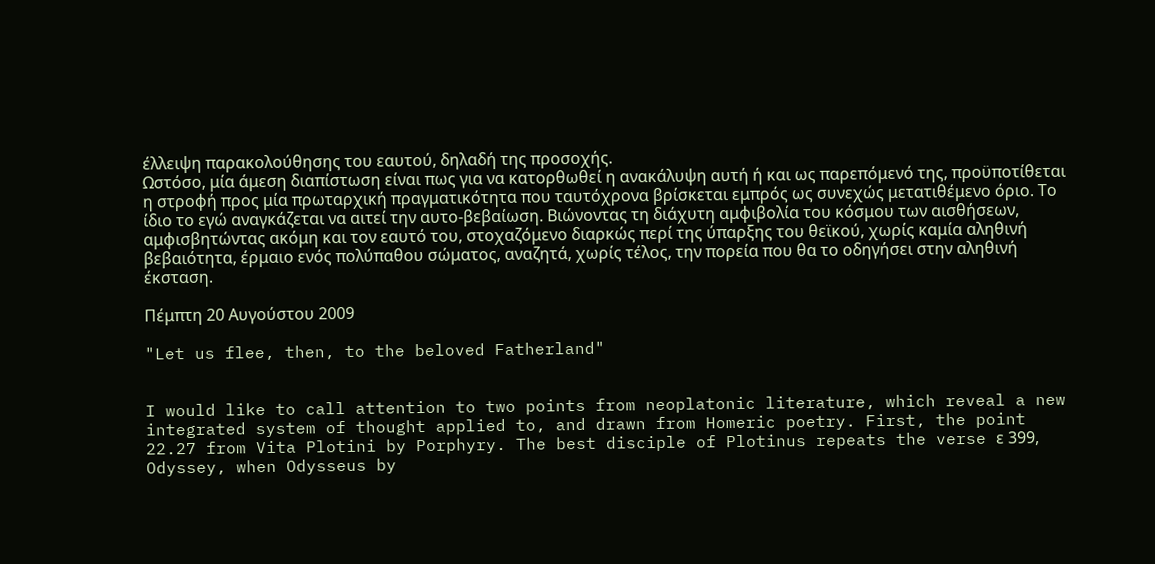έλλειψη παρακολούθησης του εαυτού, δηλαδή της προσοχής.
Ωστόσο, μία άμεση διαπίστωση είναι πως για να κατορθωθεί η ανακάλυψη αυτή ή και ως παρεπόμενό της, προϋποτίθεται η στροφή προς μία πρωταρχική πραγματικότητα που ταυτόχρονα βρίσκεται εμπρός ως συνεχώς μετατιθέμενο όριο. Το ίδιο το εγώ αναγκάζεται να αιτεί την αυτο-βεβαίωση. Βιώνοντας τη διάχυτη αμφιβολία του κόσμου των αισθήσεων, αμφισβητώντας ακόμη και τον εαυτό του, στοχαζόμενο διαρκώς περί της ύπαρξης του θεϊκού, χωρίς καμία αληθινή βεβαιότητα, έρμαιο ενός πολύπαθου σώματος, αναζητά, χωρίς τέλος, την πορεία που θα το οδηγήσει στην αληθινή έκσταση.

Πέμπτη 20 Αυγούστου 2009

"Let us flee, then, to the beloved Fatherland"


I would like to call attention to two points from neoplatonic literature, which reveal a new integrated system of thought applied to, and drawn from Homeric poetry. First, the point 22.27 from Vita Plotini by Porphyry. The best disciple of Plotinus repeats the verse ε 399, Odyssey, when Odysseus by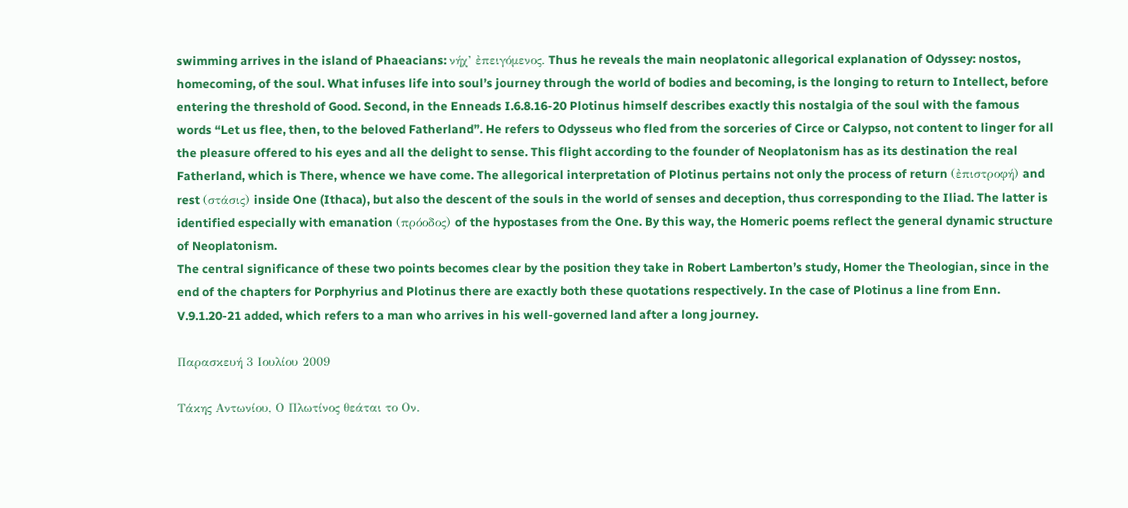swimming arrives in the island of Phaeacians: νήχ’ ἐπειγόμενος. Thus he reveals the main neoplatonic allegorical explanation of Odyssey: nostos, homecoming, of the soul. What infuses life into soul’s journey through the world of bodies and becoming, is the longing to return to Intellect, before entering the threshold of Good. Second, in the Enneads I.6.8.16-20 Plotinus himself describes exactly this nostalgia of the soul with the famous words “Let us flee, then, to the beloved Fatherland”. He refers to Odysseus who fled from the sorceries of Circe or Calypso, not content to linger for all the pleasure offered to his eyes and all the delight to sense. This flight according to the founder of Neoplatonism has as its destination the real Fatherland, which is There, whence we have come. The allegorical interpretation of Plotinus pertains not only the process of return (ἐπιστροφή) and rest (στάσις) inside One (Ithaca), but also the descent of the souls in the world of senses and deception, thus corresponding to the Iliad. The latter is identified especially with emanation (πρόοδος) of the hypostases from the One. By this way, the Homeric poems reflect the general dynamic structure of Neoplatonism.
The central significance of these two points becomes clear by the position they take in Robert Lamberton’s study, Homer the Theologian, since in the end of the chapters for Porphyrius and Plotinus there are exactly both these quotations respectively. In the case of Plotinus a line from Enn. V.9.1.20-21 added, which refers to a man who arrives in his well-governed land after a long journey.

Παρασκευή 3 Ιουλίου 2009

Τάκης Αντωνίου, Ο Πλωτίνος θεάται το Ον.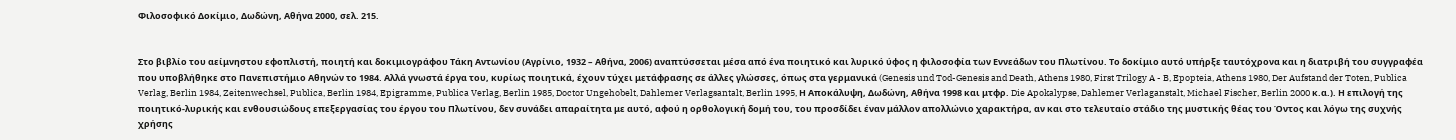Φιλοσοφικό Δοκίμιο, Δωδώνη, Αθήνα 2000, σελ. 215.


Στο βιβλίο του αείμνηστου εφοπλιστή, ποιητή και δοκιμιογράφου Τάκη Αντωνίου (Αγρίνιο, 1932 – Αθήνα, 2006) αναπτύσσεται μέσα από ένα ποιητικό και λυρικό ύφος η φιλοσοφία των Εννεάδων του Πλωτίνου. Το δοκίμιο αυτό υπήρξε ταυτόχρονα και η διατριβή του συγγραφέα που υποβλήθηκε στο Πανεπιστήμιο Αθηνών το 1984. Αλλά γνωστά έργα του, κυρίως ποιητικά, έχουν τύχει μετάφρασης σε άλλες γλώσσες, όπως στα γερμανικά (Genesis und Tod-Genesis and Death, Athens 1980, First Trilogy A - B, Epopteia, Athens 1980, Der Aufstand der Toten, Publica Verlag, Berlin 1984, Zeitenwechsel, Publica, Berlin 1984, Epigramme, Publica Verlag, Berlin 1985, Doctor Ungehobelt, Dahlemer Verlagsantalt, Berlin 1995, Η Αποκάλυψη, Δωδώνη, Αθήνα 1998 και μτφρ. Die Apokalypse, Dahlemer Verlaganstalt, Michael Fischer, Berlin 2000 κ.α.). Η επιλογή της ποιητικό-λυρικής και ενθουσιώδους επεξεργασίας του έργου του Πλωτίνου, δεν συνάδει απαραίτητα με αυτό, αφού η ορθολογική δομή του, του προσδίδει έναν μάλλον απολλώνιο χαρακτήρα, αν και στο τελευταίο στάδιο της μυστικής θέας του Όντος και λόγω της συχνής χρήσης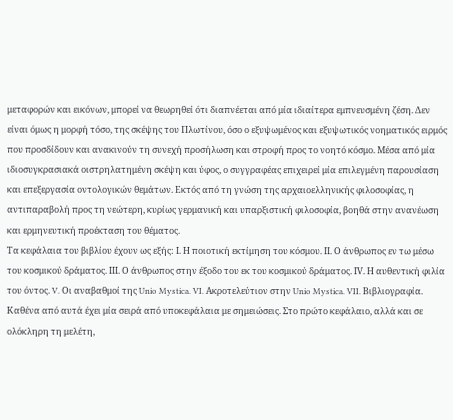μεταφορών και εικόνων, μπορεί να θεωρηθεί ότι διαπνέεται από μία ιδιαίτερα εμπνευσμένη ζέση. Δεν είναι όμως η μορφή τόσο, της σκέψης του Πλωτίνου, όσο ο εξυψωμένος και εξυψωτικός νοηματικός ειρμός που προσδίδουν και ανακινούν τη συνεχή προσήλωση και στροφή προς το νοητό κόσμο. Μέσα από μία ιδιοσυγκρασιακά οιστρηλατημένη σκέψη και ύφος, ο συγγραφέας επιχειρεί μία επιλεγμένη παρουσίαση και επεξεργασία οντολογικών θεμάτων. Εκτός από τη γνώση της αρχαιοελληνικής φιλοσοφίας, η αντιπαραβολή προς τη νεώτερη, κυρίως γερμανική και υπαρξιστική φιλοσοφία, βοηθά στην ανανέωση και ερμηνευτική προέκταση του θέματος.
Τα κεφάλαια του βιβλίου έχουν ως εξής: Ι. Η ποιοτική εκτίμηση του κόσμου. ΙΙ. Ο άνθρωπος εν τω μέσω του κοσμικού δράματος. ΙΙΙ. Ο άνθρωπος στην έξοδο του εκ του κοσμικού δράματος. ΙV. Η αυθεντική φιλία του όντος. V. Οι αναβαθμοί της Unio Mystica. VI. Ακροτελεύτιον στην Unio Mystica. VII. Bιβλιογραφία. Καθένα από αυτά έχει μία σειρά από υποκεφάλαια με σημειώσεις. Στο πρώτο κεφάλαιο, αλλά και σε ολόκληρη τη μελέτη,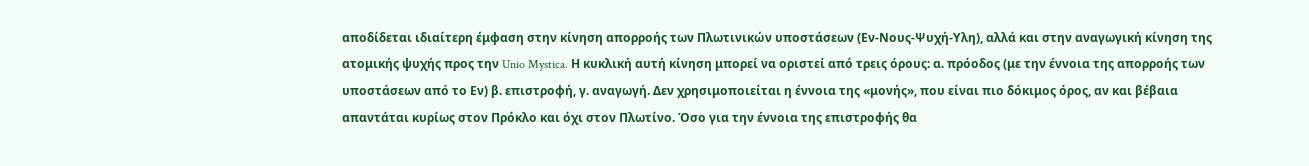αποδίδεται ιδιαίτερη έμφαση στην κίνηση απορροής των Πλωτινικών υποστάσεων (Εν-Νους-Ψυχή-Υλη), αλλά και στην αναγωγική κίνηση της ατομικής ψυχής προς την Unio Mystica. Η κυκλική αυτή κίνηση μπορεί να οριστεί από τρεις όρους: α. πρόοδος (με την έννοια της απορροής των υποστάσεων από το Εν) β. επιστροφή, γ. αναγωγή. Δεν χρησιμοποιείται η έννοια της «μονής», που είναι πιο δόκιμος όρος, αν και βέβαια απαντάται κυρίως στον Πρόκλο και όχι στον Πλωτίνο. Όσο για την έννοια της επιστροφής θα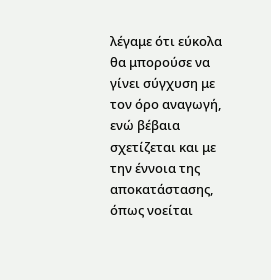λέγαμε ότι εύκολα θα μπορούσε να γίνει σύγχυση με τον όρο αναγωγή, ενώ βέβαια σχετίζεται και με την έννοια της αποκατάστασης, όπως νοείται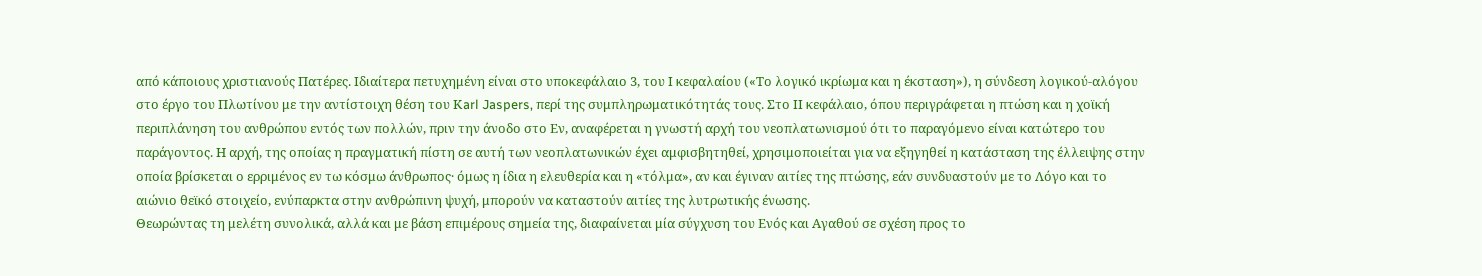από κάποιους χριστιανούς Πατέρες. Ιδιαίτερα πετυχημένη είναι στο υποκεφάλαιο 3, του Ι κεφαλαίου («Το λογικό ικρίωμα και η έκσταση»), η σύνδεση λογικού-αλόγου στο έργο του Πλωτίνου με την αντίστοιχη θέση του Κarl Jaspers, περί της συμπληρωματικότητάς τους. Στο ΙΙ κεφάλαιο, όπου περιγράφεται η πτώση και η χοϊκή περιπλάνηση του ανθρώπου εντός των πολλών, πριν την άνοδο στο Εν, αναφέρεται η γνωστή αρχή του νεοπλατωνισμού ότι το παραγόμενο είναι κατώτερο του παράγοντος. Η αρχή, της οποίας η πραγματική πίστη σε αυτή των νεοπλατωνικών έχει αμφισβητηθεί, χρησιμοποιείται για να εξηγηθεί η κατάσταση της έλλειψης στην οποία βρίσκεται ο ερριμένος εν τω κόσμω άνθρωπος· όμως η ίδια η ελευθερία και η «τόλμα», αν και έγιναν αιτίες της πτώσης, εάν συνδυαστούν με το Λόγο και το αιώνιο θεϊκό στοιχείο, ενύπαρκτα στην ανθρώπινη ψυχή, μπορούν να καταστούν αιτίες της λυτρωτικής ένωσης.
Θεωρώντας τη μελέτη συνολικά, αλλά και με βάση επιμέρους σημεία της, διαφαίνεται μία σύγχυση του Ενός και Αγαθού σε σχέση προς το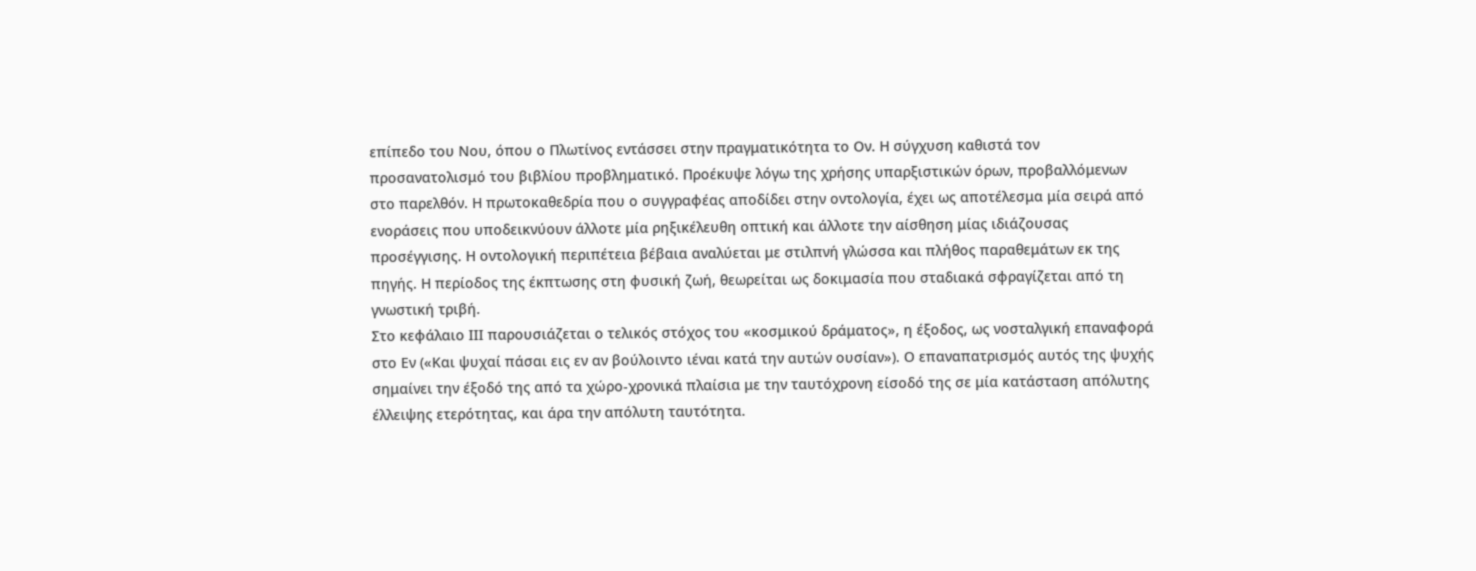επίπεδο του Νου, όπου ο Πλωτίνος εντάσσει στην πραγματικότητα το Ον. Η σύγχυση καθιστά τον προσανατολισμό του βιβλίου προβληματικό. Προέκυψε λόγω της χρήσης υπαρξιστικών όρων, προβαλλόμενων στο παρελθόν. Η πρωτοκαθεδρία που ο συγγραφέας αποδίδει στην οντολογία, έχει ως αποτέλεσμα μία σειρά από ενοράσεις που υποδεικνύουν άλλοτε μία ρηξικέλευθη οπτική και άλλοτε την αίσθηση μίας ιδιάζουσας προσέγγισης. Η οντολογική περιπέτεια βέβαια αναλύεται με στιλπνή γλώσσα και πλήθος παραθεμάτων εκ της πηγής. Η περίοδος της έκπτωσης στη φυσική ζωή, θεωρείται ως δοκιμασία που σταδιακά σφραγίζεται από τη γνωστική τριβή.
Στο κεφάλαιο ΙΙΙ παρουσιάζεται ο τελικός στόχος του «κοσμικού δράματος», η έξοδος, ως νοσταλγική επαναφορά στο Εν («Και ψυχαί πάσαι εις εν αν βούλοιντο ιέναι κατά την αυτών ουσίαν»). Ο επαναπατρισμός αυτός της ψυχής σημαίνει την έξοδό της από τα χώρο-χρονικά πλαίσια με την ταυτόχρονη είσοδό της σε μία κατάσταση απόλυτης έλλειψης ετερότητας, και άρα την απόλυτη ταυτότητα.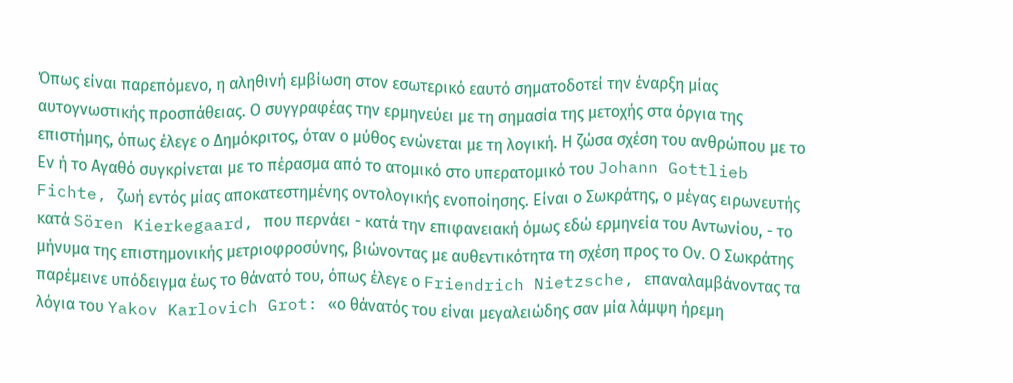Όπως είναι παρεπόμενο, η αληθινή εμβίωση στον εσωτερικό εαυτό σηματοδοτεί την έναρξη μίας αυτογνωστικής προσπάθειας. Ο συγγραφέας την ερμηνεύει με τη σημασία της μετοχής στα όργια της επιστήμης, όπως έλεγε ο Δημόκριτος, όταν ο μύθος ενώνεται με τη λογική. Η ζώσα σχέση του ανθρώπου με το Εν ή το Αγαθό συγκρίνεται με το πέρασμα από το ατομικό στο υπερατομικό του Johann Gottlieb Fichte, ζωή εντός μίας αποκατεστημένης οντολογικής ενοποίησης. Είναι ο Σωκράτης, ο μέγας ειρωνευτής κατά Sören Kierkegaard, που περνάει - κατά την επιφανειακή όμως εδώ ερμηνεία του Αντωνίου, - το μήνυμα της επιστημονικής μετριοφροσύνης, βιώνοντας με αυθεντικότητα τη σχέση προς το Ον. Ο Σωκράτης παρέμεινε υπόδειγμα έως το θάνατό του, όπως έλεγε ο Friendrich Nietzsche, επαναλαμβάνοντας τα λόγια του Yakov Karlovich Grot: «ο θάνατός του είναι μεγαλειώδης σαν μία λάμψη ήρεμη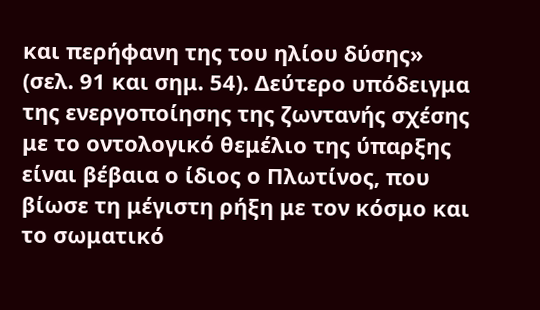και περήφανη της του ηλίου δύσης» (σελ. 91 και σημ. 54). Δεύτερο υπόδειγμα της ενεργοποίησης της ζωντανής σχέσης με το οντολογικό θεμέλιο της ύπαρξης είναι βέβαια ο ίδιος ο Πλωτίνος, που βίωσε τη μέγιστη ρήξη με τον κόσμο και το σωματικό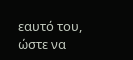εαυτό του, ώστε να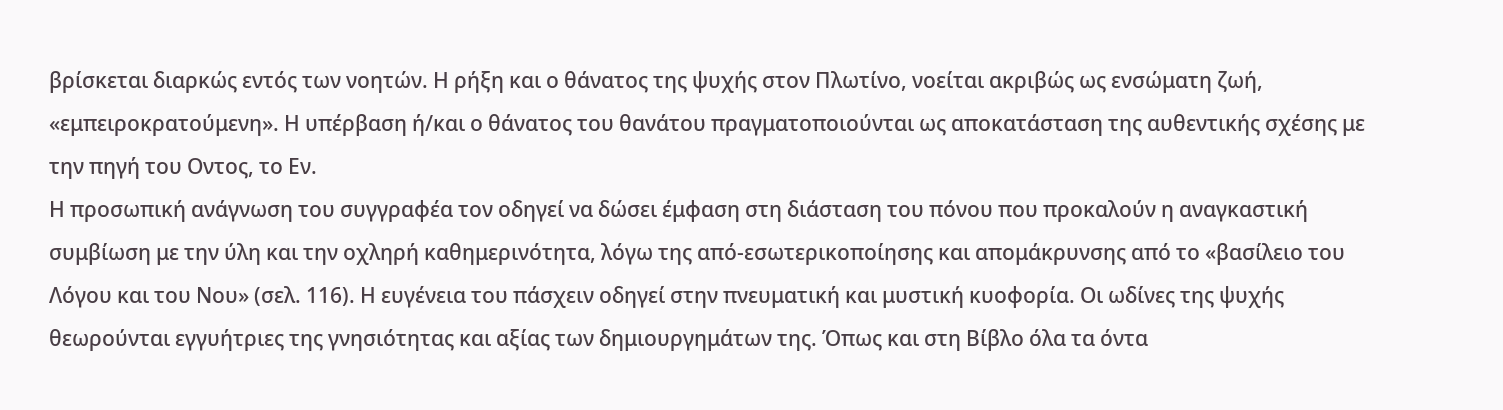βρίσκεται διαρκώς εντός των νοητών. Η ρήξη και ο θάνατος της ψυχής στον Πλωτίνο, νοείται ακριβώς ως ενσώματη ζωή, «εμπειροκρατούμενη». Η υπέρβαση ή/και ο θάνατος του θανάτου πραγματοποιούνται ως αποκατάσταση της αυθεντικής σχέσης με την πηγή του Οντος, το Εν.
Η προσωπική ανάγνωση του συγγραφέα τον οδηγεί να δώσει έμφαση στη διάσταση του πόνου που προκαλούν η αναγκαστική συμβίωση με την ύλη και την οχληρή καθημερινότητα, λόγω της από-εσωτερικοποίησης και απομάκρυνσης από το «βασίλειο του Λόγου και του Νου» (σελ. 116). Η ευγένεια του πάσχειν οδηγεί στην πνευματική και μυστική κυοφορία. Οι ωδίνες της ψυχής θεωρούνται εγγυήτριες της γνησιότητας και αξίας των δημιουργημάτων της. Όπως και στη Βίβλο όλα τα όντα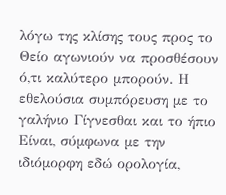λόγω της κλίσης τους προς το Θείο αγωνιούν να προσθέσουν ό,τι καλύτερο μπορούν. Η εθελούσια συμπόρευση με το γαλήνιο Γίγνεσθαι και το ήπιο Είναι, σύμφωνα με την ιδιόμορφη εδώ ορολογία,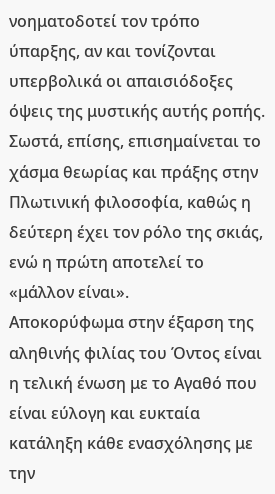νοηματοδοτεί τον τρόπο ύπαρξης, αν και τονίζονται υπερβολικά οι απαισιόδοξες όψεις της μυστικής αυτής ροπής. Σωστά, επίσης, επισημαίνεται το χάσμα θεωρίας και πράξης στην Πλωτινική φιλοσοφία, καθώς η δεύτερη έχει τον ρόλο της σκιάς, ενώ η πρώτη αποτελεί το «μάλλον είναι».
Αποκορύφωμα στην έξαρση της αληθινής φιλίας του Όντος είναι η τελική ένωση με το Αγαθό που είναι εύλογη και ευκταία κατάληξη κάθε ενασχόλησης με την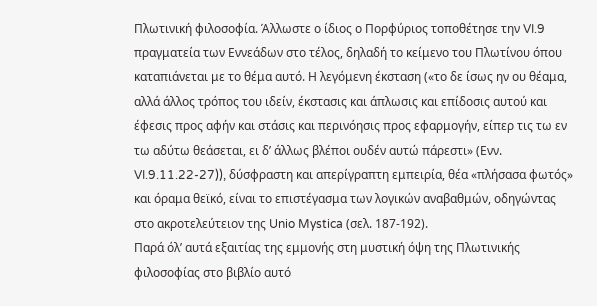Πλωτινική φιλοσοφία. Άλλωστε ο ίδιος ο Πορφύριος τοποθέτησε την VI.9 πραγματεία των Εννεάδων στο τέλος, δηλαδή το κείμενο του Πλωτίνου όπου καταπιάνεται με το θέμα αυτό. Η λεγόμενη έκσταση («το δε ίσως ην ου θέαμα, αλλά άλλος τρόπος του ιδείν, έκστασις και άπλωσις και επίδοσις αυτού και έφεσις προς αφήν και στάσις και περινόησις προς εφαρμογήν, είπερ τις τω εν τω αδύτω θεάσεται, ει δ’ άλλως βλέποι ουδέν αυτώ πάρεστι» (Ενν. VI.9.11.22-27)), δύσφραστη και απερίγραπτη εμπειρία, θέα «πλήσασα φωτός» και όραμα θεϊκό, είναι το επιστέγασμα των λογικών αναβαθμών, οδηγώντας στο ακροτελεύτειον της Unio Mystica (σελ. 187-192).
Παρά όλ’ αυτά εξαιτίας της εμμονής στη μυστική όψη της Πλωτινικής φιλοσοφίας στο βιβλίο αυτό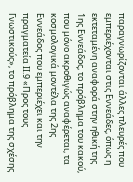παραγνωρίζονται άλλες πλευρές που εμπεριέχονται στις Εννεάδες, όπως η εκτεταμένη αναφορά στην ηθική της 1ης Εννεάδος, το πρόβλημα του κακού, που μόνο ακροθιγώς αναφέρεται, τα κοσμολογικά μοντέλα της 2ης Εννεάδος που εμπεριέχει και την πραγματεία ΙΙ.9 «Προς τους Γνωστικούς», το πρόβλημα της σχέσης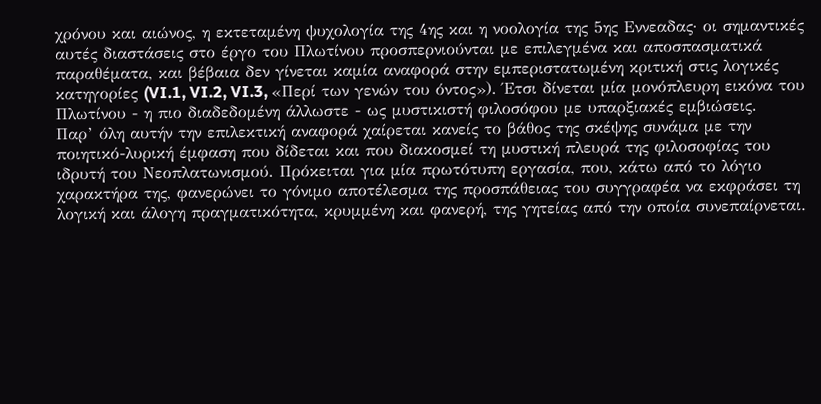χρόνου και αιώνος, η εκτεταμένη ψυχολογία της 4ης και η νοολογία της 5ης Εννεαδας· οι σημαντικές αυτές διαστάσεις στο έργο του Πλωτίνου προσπερνιούνται με επιλεγμένα και αποσπασματικά παραθέματα, και βέβαια δεν γίνεται καμία αναφορά στην εμπεριστατωμένη κριτική στις λογικές κατηγορίες (VI.1, VI.2, VI.3, «Περί των γενών του όντος»). Έτσι δίνεται μία μονόπλευρη εικόνα του Πλωτίνου - η πιο διαδεδομένη άλλωστε - ως μυστικιστή φιλοσόφου με υπαρξιακές εμβιώσεις.
Παρ’ όλη αυτήν την επιλεκτική αναφορά χαίρεται κανείς το βάθος της σκέψης συνάμα με την ποιητικό-λυρική έμφαση που δίδεται και που διακοσμεί τη μυστική πλευρά της φιλοσοφίας του ιδρυτή του Νεοπλατωνισμού. Πρόκειται για μία πρωτότυπη εργασία, που, κάτω από το λόγιο χαρακτήρα της, φανερώνει το γόνιμο αποτέλεσμα της προσπάθειας του συγγραφέα να εκφράσει τη λογική και άλογη πραγματικότητα, κρυμμένη και φανερή, της γητείας από την οποία συνεπαίρνεται.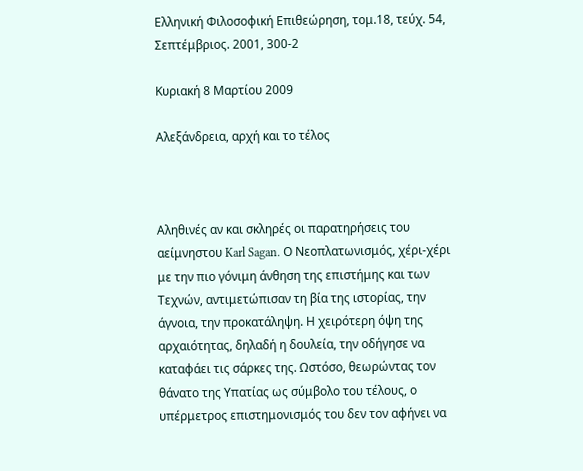Ελληνική Φιλοσοφική Επιθεώρηση, τομ.18, τεύχ. 54, Σεπτέμβριος. 2001, 300-2

Κυριακή 8 Μαρτίου 2009

Αλεξάνδρεια, αρχή και το τέλος



Αληθινές αν και σκληρές οι παρατηρήσεις του αείμνηστου Karl Sagan. Ο Νεοπλατωνισμός, χέρι-χέρι με την πιο γόνιμη άνθηση της επιστήμης και των Τεχνών, αντιμετώπισαν τη βία της ιστορίας, την άγνοια, την προκατάληψη. Η χειρότερη όψη της αρχαιότητας, δηλαδή η δουλεία, την οδήγησε να καταφάει τις σάρκες της. Ωστόσο, θεωρώντας τον θάνατο της Υπατίας ως σύμβολο του τέλους, ο υπέρμετρος επιστημονισμός του δεν τον αφήνει να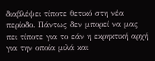διαβλέψει τίποτε θετικό στη νέα περίοδο. Πάντως δεν μπορεί να μας πει τίποτε για το εάν η εκρηκτική αρχή για την οποία μιλά και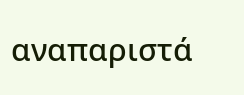αναπαριστά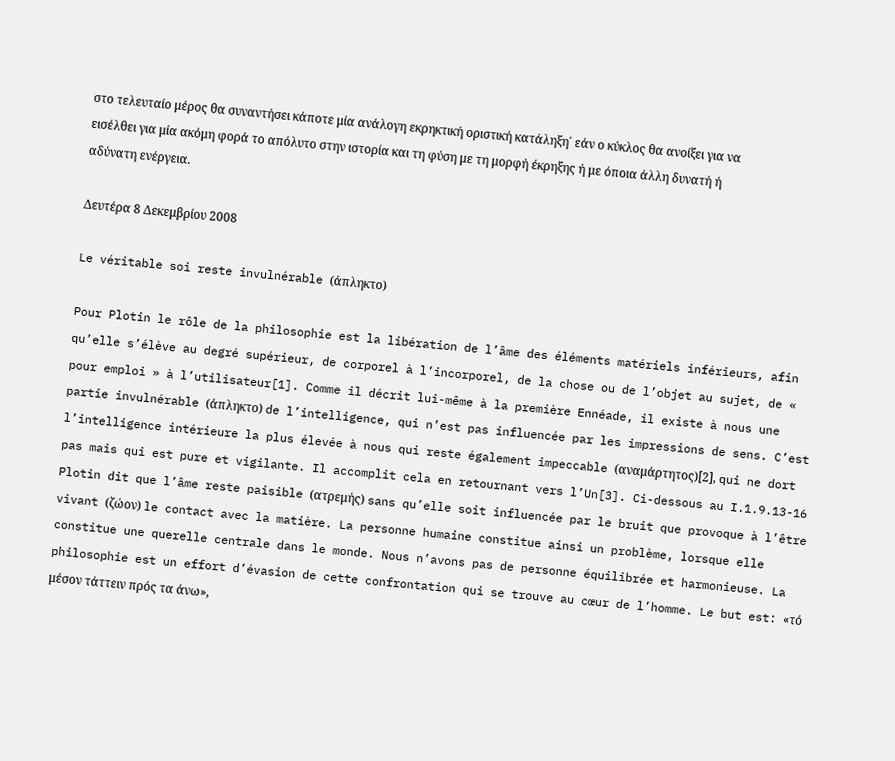στο τελευταίο μέρος θα συναντήσει κάποτε μία ανάλογη εκρηκτική οριστική κατάληξη΄ εάν ο κύκλος θα ανοίξει για να εισέλθει για μία ακόμη φορά το απόλυτο στην ιστορία και τη φύση με τη μορφή έκρηξης ή με όποια άλλη δυνατή ή αδύνατη ενέργεια.

Δευτέρα 8 Δεκεμβρίου 2008

Le véritable soi reste invulnérable (άπληκτο)

Pour Plotin le rôle de la philosophie est la libération de l’âme des éléments matériels inférieurs, afin qu’elle s’élève au degré supérieur, de corporel à l’incorporel, de la chose ou de l’objet au sujet, de « pour emploi » à l’utilisateur[1]. Comme il décrit lui-même à la première Ennéade, il existe à nous une partie invulnérable (άπληκτο) de l’intelligence, qui n’est pas influencée par les impressions de sens. C’est l’intelligence intérieure la plus élevée à nous qui reste également impeccable (αναμάρτητος)[2], qui ne dort pas mais qui est pure et vigilante. Il accomplit cela en retournant vers l’Un[3]. Ci-dessous au I.1.9.13-16 Plotin dit que l’âme reste paisible (ατρεμής) sans qu’elle soit influencée par le bruit que provoque à l’être vivant (ζώον) le contact avec la matière. La personne humaine constitue ainsi un problème, lorsque elle constitue une querelle centrale dans le monde. Nous n’avons pas de personne équilibrée et harmonieuse. La philosophie est un effort d’évasion de cette confrontation qui se trouve au cœur de l’homme. Le but est: «τό μέσον τάττειν πρός τα άνω»,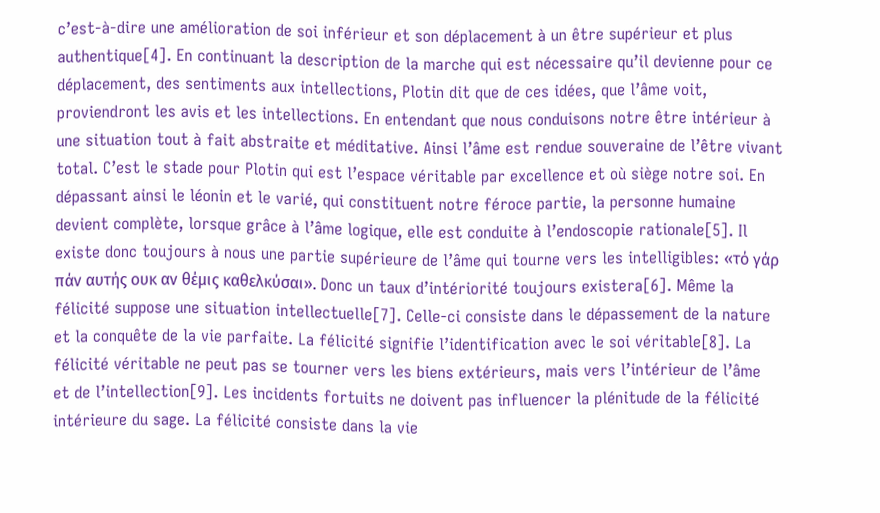c’est-à-dire une amélioration de soi inférieur et son déplacement à un être supérieur et plus authentique[4]. En continuant la description de la marche qui est nécessaire qu’il devienne pour ce déplacement, des sentiments aux intellections, Plotin dit que de ces idées, que l’âme voit, proviendront les avis et les intellections. En entendant que nous conduisons notre être intérieur à une situation tout à fait abstraite et méditative. Ainsi l’âme est rendue souveraine de l’être vivant total. C’est le stade pour Plotin qui est l’espace véritable par excellence et où siège notre soi. En dépassant ainsi le léonin et le varié, qui constituent notre féroce partie, la personne humaine devient complète, lorsque grâce à l’âme logique, elle est conduite à l’endoscopie rationale[5]. Il existe donc toujours à nous une partie supérieure de l’âme qui tourne vers les intelligibles: «τό γάρ πάν αυτής ουκ αν θέμις καθελκύσαι». Donc un taux d’intériorité toujours existera[6]. Même la félicité suppose une situation intellectuelle[7]. Celle-ci consiste dans le dépassement de la nature et la conquête de la vie parfaite. La félicité signifie l’identification avec le soi véritable[8]. La félicité véritable ne peut pas se tourner vers les biens extérieurs, mais vers l’intérieur de l’âme et de l’intellection[9]. Les incidents fortuits ne doivent pas influencer la plénitude de la félicité intérieure du sage. La félicité consiste dans la vie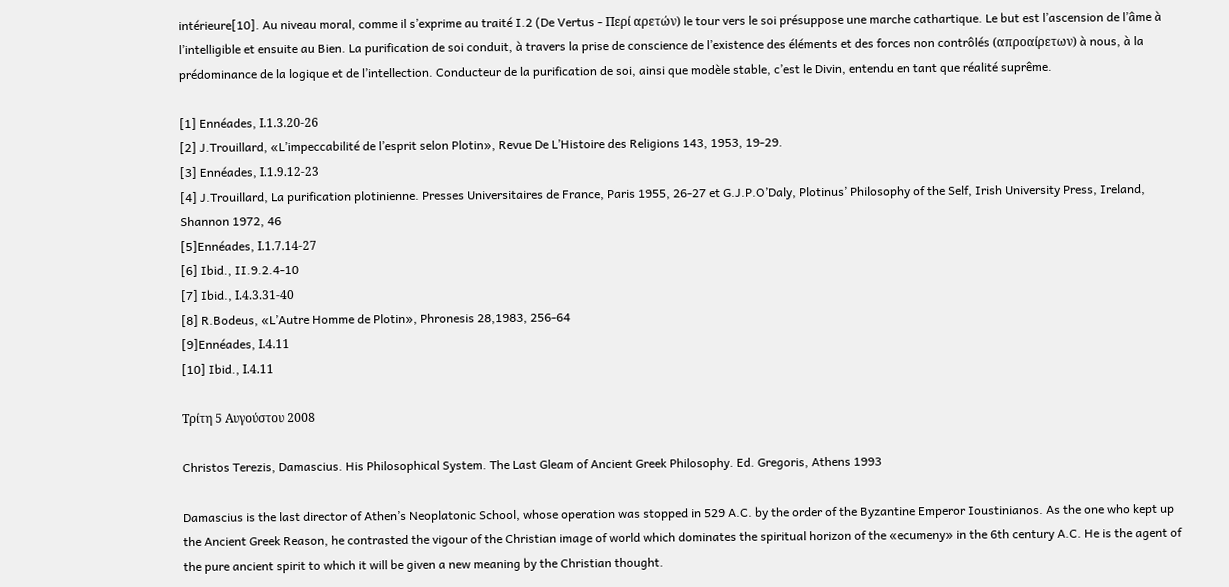intérieure[10]. Au niveau moral, comme il s’exprime au traité I.2 (De Vertus - Περί αρετών) le tour vers le soi présuppose une marche cathartique. Le but est l’ascension de l’âme à l’intelligible et ensuite au Bien. La purification de soi conduit, à travers la prise de conscience de l’existence des éléments et des forces non contrôlés (απροαίρετων) à nous, à la prédominance de la logique et de l’intellection. Conducteur de la purification de soi, ainsi que modèle stable, c’est le Divin, entendu en tant que réalité suprême.

[1] Ennéades, Ι.1.3.20-26
[2] J.Trouillard, «L’impeccabilité de l’esprit selon Plotin», Revue De L’Histoire des Religions 143, 1953, 19-29.
[3] Ennéades, Ι.1.9.12-23
[4] J.Trouillard, La purification plotinienne. Presses Universitaires de France, Paris 1955, 26-27 et G.J.P.O’Daly, Plotinus’ Philosophy of the Self, Irish University Press, Ireland, Shannon 1972, 46
[5]Ennéades, Ι.1.7.14-27
[6] Ibid., II.9.2.4-10
[7] Ibid., Ι.4.3.31-40
[8] R.Bodeus, «L’Autre Homme de Plotin», Phronesis 28,1983, 256-64
[9]Ennéades, Ι.4.11
[10] Ibid., Ι.4.11

Τρίτη 5 Αυγούστου 2008

Christos Terezis, Damascius. His Philosophical System. The Last Gleam of Ancient Greek Philosophy. Ed. Gregoris, Athens 1993

Damascius is the last director of Athen’s Neoplatonic School, whose operation was stopped in 529 A.C. by the order of the Byzantine Emperor Ioustinianos. As the one who kept up the Ancient Greek Reason, he contrasted the vigour of the Christian image of world which dominates the spiritual horizon of the «ecumeny» in the 6th century A.C. He is the agent of the pure ancient spirit to which it will be given a new meaning by the Christian thought.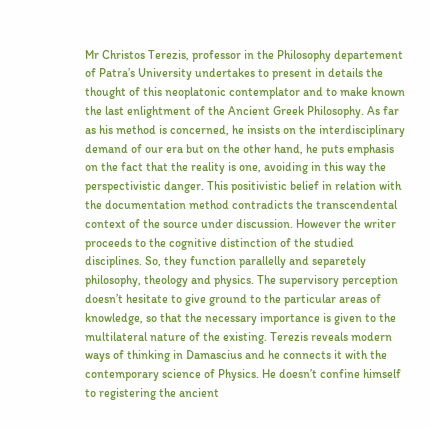Mr Christos Terezis, professor in the Philosophy departement of Patra’s University undertakes to present in details the thought of this neoplatonic contemplator and to make known the last enlightment of the Ancient Greek Philosophy. As far as his method is concerned, he insists on the interdisciplinary demand of our era but on the other hand, he puts emphasis on the fact that the reality is one, avoiding in this way the perspectivistic danger. This positivistic belief in relation with the documentation method contradicts the transcendental context of the source under discussion. However the writer proceeds to the cognitive distinction of the studied disciplines. So, they function parallelly and separetely philosophy, theology and physics. The supervisory perception doesn’t hesitate to give ground to the particular areas of knowledge, so that the necessary importance is given to the multilateral nature of the existing. Terezis reveals modern ways of thinking in Damascius and he connects it with the contemporary science of Physics. He doesn’t confine himself to registering the ancient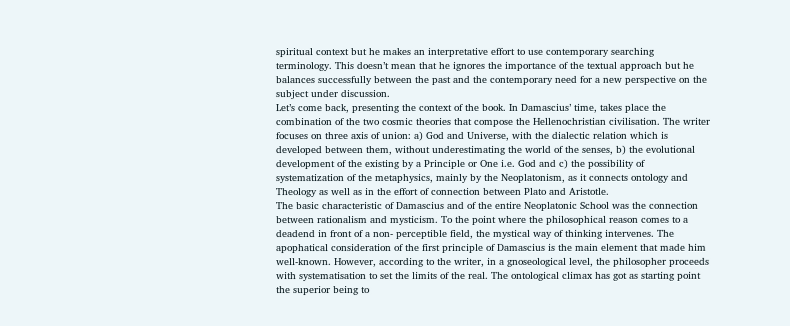spiritual context but he makes an interpretative effort to use contemporary searching terminology. This doesn’t mean that he ignores the importance of the textual approach but he balances successfully between the past and the contemporary need for a new perspective on the subject under discussion.
Let’s come back, presenting the context of the book. In Damascius’ time, takes place the combination of the two cosmic theories that compose the Hellenochristian civilisation. The writer focuses on three axis of union: a) God and Universe, with the dialectic relation which is developed between them, without underestimating the world of the senses, b) the evolutional development of the existing by a Principle or One i.e. God and c) the possibility of systematization of the metaphysics, mainly by the Neoplatonism, as it connects ontology and Theology as well as in the effort of connection between Plato and Aristotle.
The basic characteristic of Damascius and of the entire Neoplatonic School was the connection between rationalism and mysticism. To the point where the philosophical reason comes to a deadend in front of a non- perceptible field, the mystical way of thinking intervenes. The apophatical consideration of the first principle of Damascius is the main element that made him well-known. However, according to the writer, in a gnoseological level, the philosopher proceeds with systematisation to set the limits of the real. The ontological climax has got as starting point the superior being to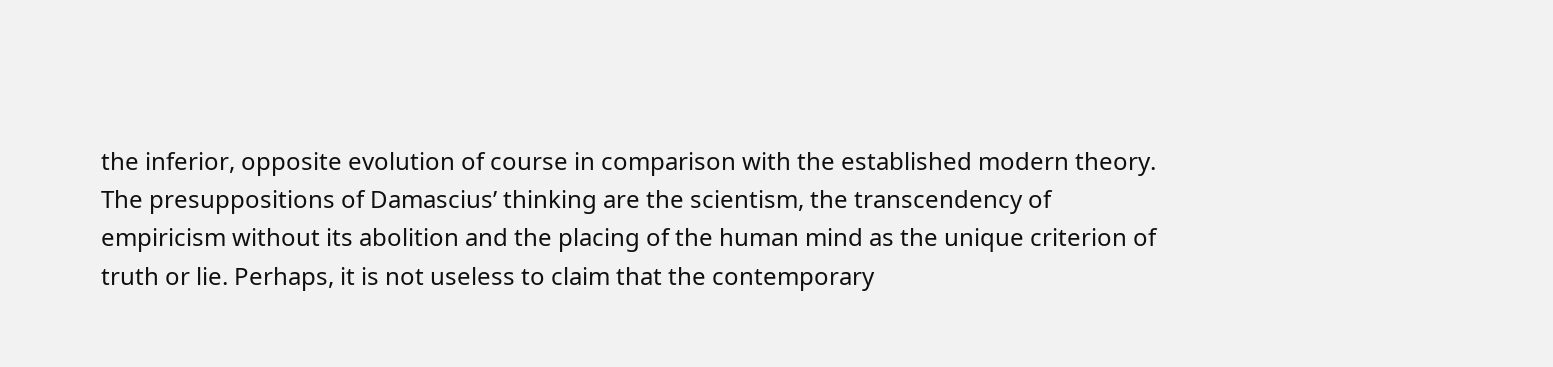the inferior, opposite evolution of course in comparison with the established modern theory.
The presuppositions of Damascius’ thinking are the scientism, the transcendency of empiricism without its abolition and the placing of the human mind as the unique criterion of truth or lie. Perhaps, it is not useless to claim that the contemporary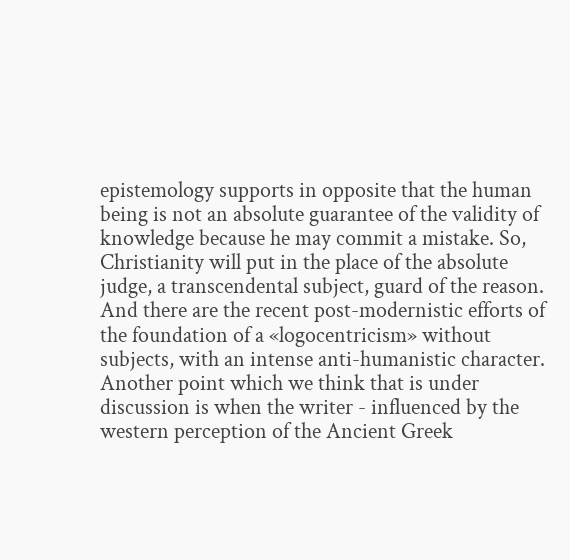epistemology supports in opposite that the human being is not an absolute guarantee of the validity of knowledge because he may commit a mistake. So, Christianity will put in the place of the absolute judge, a transcendental subject, guard of the reason. And there are the recent post-modernistic efforts of the foundation of a «logocentricism» without subjects, with an intense anti-humanistic character.
Another point which we think that is under discussion is when the writer - influenced by the western perception of the Ancient Greek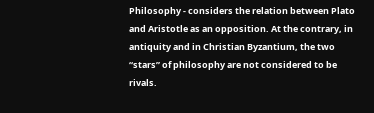Philosophy - considers the relation between Plato and Aristotle as an opposition. At the contrary, in antiquity and in Christian Byzantium, the two “stars” of philosophy are not considered to be rivals.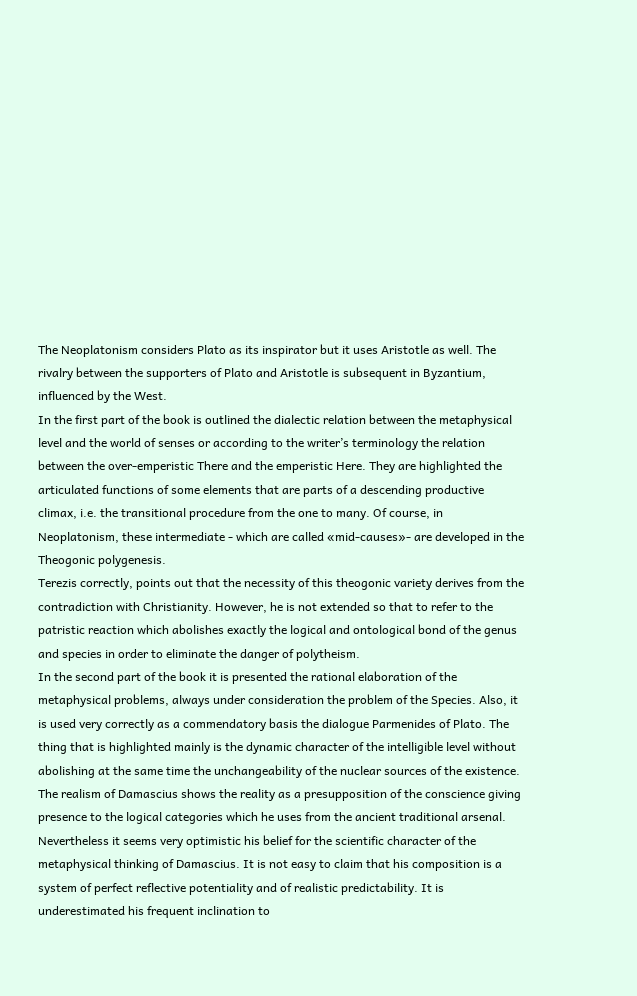The Neoplatonism considers Plato as its inspirator but it uses Aristotle as well. The rivalry between the supporters of Plato and Aristotle is subsequent in Byzantium, influenced by the West.
In the first part of the book is outlined the dialectic relation between the metaphysical level and the world of senses or according to the writer’s terminology the relation between the over-emperistic There and the emperistic Here. They are highlighted the articulated functions of some elements that are parts of a descending productive climax, i.e. the transitional procedure from the one to many. Of course, in Neoplatonism, these intermediate - which are called «mid-causes»- are developed in the Theogonic polygenesis.
Terezis correctly, points out that the necessity of this theogonic variety derives from the contradiction with Christianity. However, he is not extended so that to refer to the patristic reaction which abolishes exactly the logical and ontological bond of the genus and species in order to eliminate the danger of polytheism.
In the second part of the book it is presented the rational elaboration of the metaphysical problems, always under consideration the problem of the Species. Also, it is used very correctly as a commendatory basis the dialogue Parmenides of Plato. The thing that is highlighted mainly is the dynamic character of the intelligible level without abolishing at the same time the unchangeability of the nuclear sources of the existence. The realism of Damascius shows the reality as a presupposition of the conscience giving presence to the logical categories which he uses from the ancient traditional arsenal. Nevertheless it seems very optimistic his belief for the scientific character of the metaphysical thinking of Damascius. It is not easy to claim that his composition is a system of perfect reflective potentiality and of realistic predictability. It is underestimated his frequent inclination to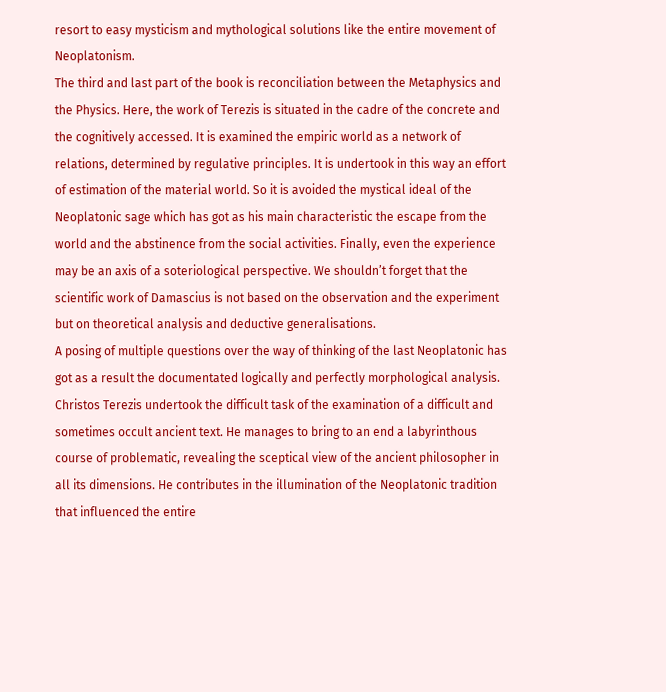resort to easy mysticism and mythological solutions like the entire movement of Neoplatonism.
The third and last part of the book is reconciliation between the Metaphysics and the Physics. Here, the work of Terezis is situated in the cadre of the concrete and the cognitively accessed. It is examined the empiric world as a network of relations, determined by regulative principles. It is undertook in this way an effort of estimation of the material world. So it is avoided the mystical ideal of the Neoplatonic sage which has got as his main characteristic the escape from the world and the abstinence from the social activities. Finally, even the experience may be an axis of a soteriological perspective. We shouldn’t forget that the scientific work of Damascius is not based on the observation and the experiment but on theoretical analysis and deductive generalisations.
A posing of multiple questions over the way of thinking of the last Neoplatonic has got as a result the documentated logically and perfectly morphological analysis. Christos Terezis undertook the difficult task of the examination of a difficult and sometimes occult ancient text. He manages to bring to an end a labyrinthous course of problematic, revealing the sceptical view of the ancient philosopher in all its dimensions. He contributes in the illumination of the Neoplatonic tradition that influenced the entire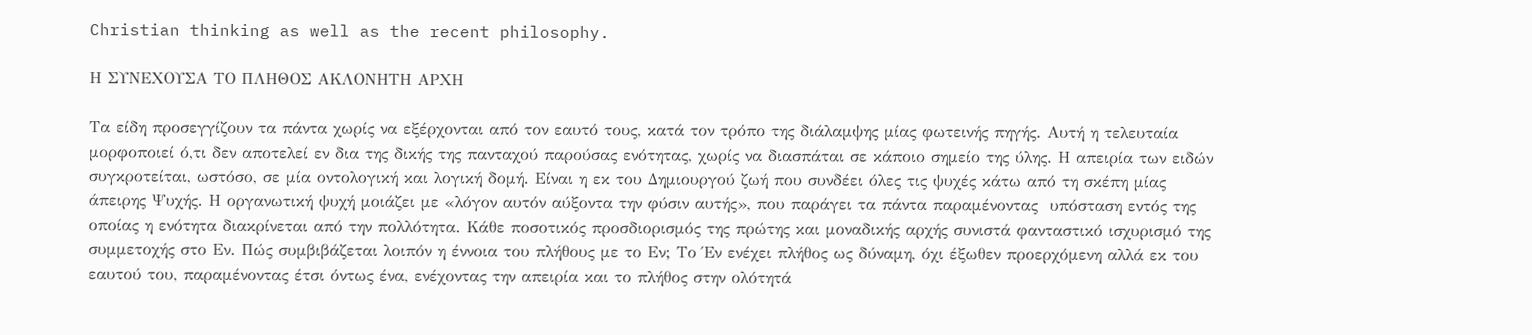Christian thinking as well as the recent philosophy.

Η ΣΥΝΕΧΟΥΣΑ ΤΟ ΠΛΗΘΟΣ ΑΚΛΟΝΗΤΗ ΑΡΧΗ

Τα είδη προσεγγίζουν τα πάντα χωρίς να εξέρχονται από τον εαυτό τους, κατά τον τρόπο της διάλαμψης μίας φωτεινής πηγής. Αυτή η τελευταία μορφοποιεί ό,τι δεν αποτελεί εν δια της δικής της πανταχού παρούσας ενότητας, χωρίς να διασπάται σε κάποιο σημείο της ύλης. Η απειρία των ειδών συγκροτείται, ωστόσο, σε μία οντολογική και λογική δομή. Είναι η εκ του Δημιουργού ζωή που συνδέει όλες τις ψυχές κάτω από τη σκέπη μίας άπειρης Ψυχής. Η οργανωτική ψυχή μοιάζει με «λόγον αυτόν αύξοντα την φύσιν αυτής», που παράγει τα πάντα παραμένοντας  υπόσταση εντός της οποίας η ενότητα διακρίνεται από την πολλότητα. Κάθε ποσοτικός προσδιορισμός της πρώτης και μοναδικής αρχής συνιστά φανταστικό ισχυρισμό της συμμετοχής στο Εν. Πώς συμβιβάζεται λοιπόν η έννοια του πλήθους με το Εν; Το Έν ενέχει πλήθος ως δύναμη, όχι έξωθεν προερχόμενη αλλά εκ του εαυτού του, παραμένοντας έτσι όντως ένα, ενέχοντας την απειρία και το πλήθος στην ολότητά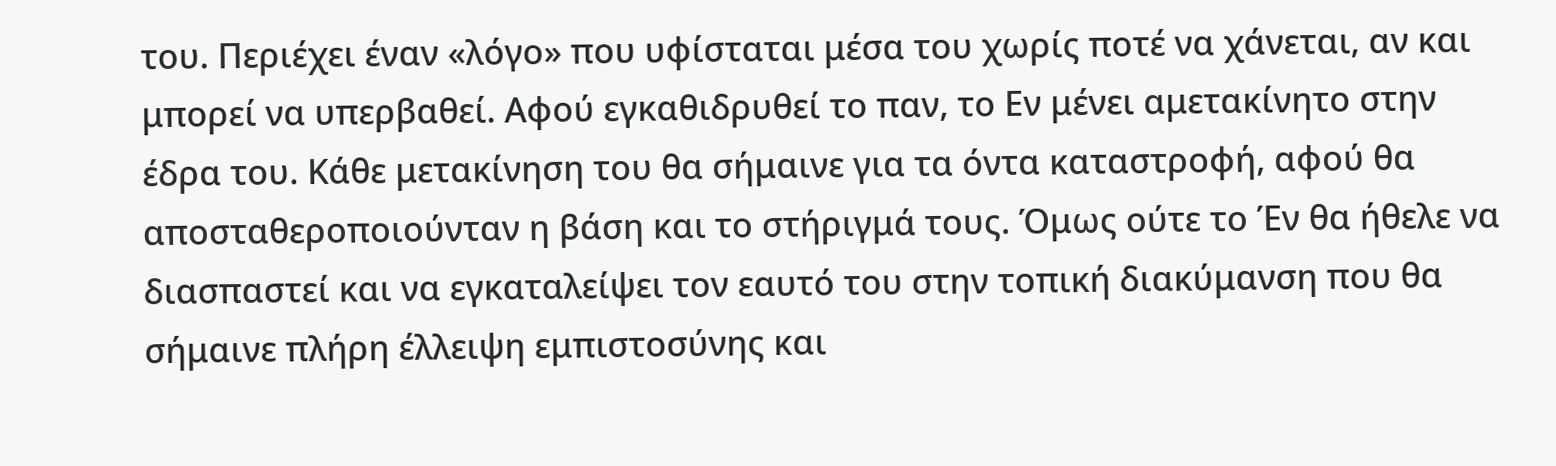του. Περιέχει έναν «λόγο» που υφίσταται μέσα του χωρίς ποτέ να χάνεται, αν και μπορεί να υπερβαθεί. Αφού εγκαθιδρυθεί το παν, το Εν μένει αμετακίνητο στην έδρα του. Κάθε μετακίνηση του θα σήμαινε για τα όντα καταστροφή, αφού θα αποσταθεροποιούνταν η βάση και το στήριγμά τους. Όμως ούτε το Έν θα ήθελε να διασπαστεί και να εγκαταλείψει τον εαυτό του στην τοπική διακύμανση που θα σήμαινε πλήρη έλλειψη εμπιστοσύνης και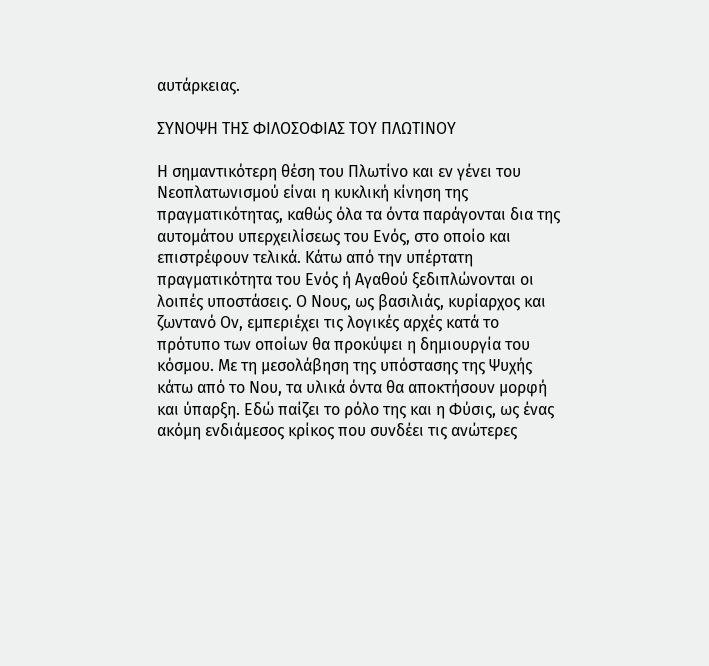αυτάρκειας.

ΣΥΝΟΨΗ ΤΗΣ ΦΙΛΟΣΟΦΙΑΣ ΤΟΥ ΠΛΩΤΙΝΟΥ

Η σημαντικότερη θέση του Πλωτίνο και εν γένει του Νεοπλατωνισμού είναι η κυκλική κίνηση της πραγματικότητας, καθώς όλα τα όντα παράγονται δια της αυτομάτου υπερχειλίσεως του Ενός, στο οποίο και επιστρέφουν τελικά. Κάτω από την υπέρτατη πραγματικότητα του Ενός ή Αγαθού ξεδιπλώνονται οι λοιπές υποστάσεις. Ο Νους, ως βασιλιάς, κυρίαρχος και ζωντανό Ον, εμπεριέχει τις λογικές αρχές κατά το πρότυπο των οποίων θα προκύψει η δημιουργία του κόσμου. Με τη μεσολάβηση της υπόστασης της Ψυχής κάτω από το Νου, τα υλικά όντα θα αποκτήσουν μορφή και ύπαρξη. Εδώ παίζει το ρόλο της και η Φύσις, ως ένας ακόμη ενδιάμεσος κρίκος που συνδέει τις ανώτερες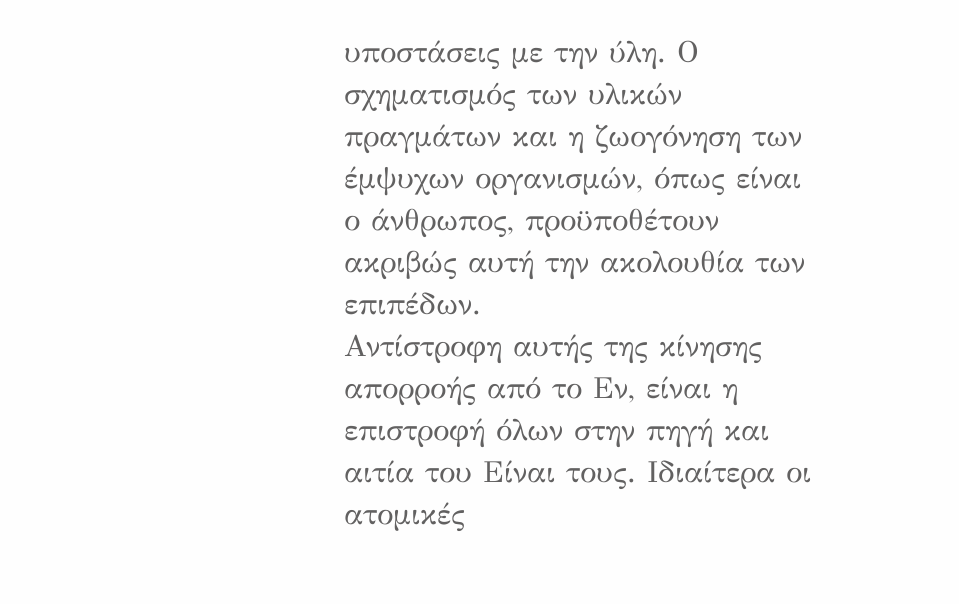υποστάσεις με την ύλη. Ο σχηματισμός των υλικών πραγμάτων και η ζωογόνηση των έμψυχων οργανισμών, όπως είναι ο άνθρωπος, προϋποθέτουν ακριβώς αυτή την ακολουθία των επιπέδων.
Αντίστροφη αυτής της κίνησης απορροής από το Εν, είναι η επιστροφή όλων στην πηγή και αιτία του Είναι τους. Ιδιαίτερα οι ατομικές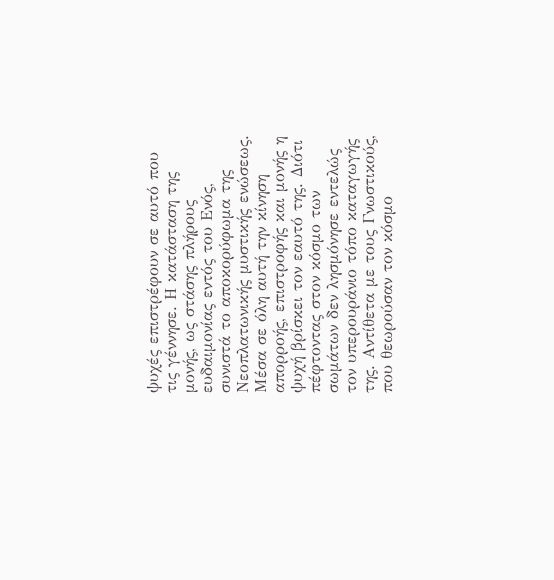ψυχές επιστρέφουν σε αυτό που τις γέννησε. Η κατάσταση της μονής, ως στάσης πλήρους ευδαιμονίας εντός του Ενός, συνιστά το αποκορύφωμα της Νεοπλατωνικής μυστικής ενώσεως.
Μέσα σε όλη αυτή την κίνηση απορροής, επιστροφής και μονής η ψυχή βρίσκει τον εαυτό της. Διότι πέφτοντας στον κόσμο των σωμάτων δεν λησμόνησε εντελώς τον υπερουράνιο τόπο καταγωγής της. Αντίθετα με τους Γνωστικούς, που θεωρούσαν τον κόσμο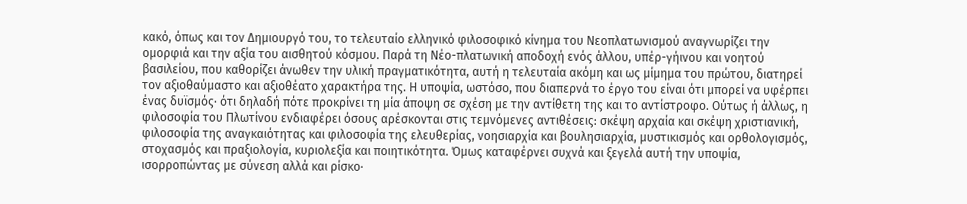κακό, όπως και τον Δημιουργό του, το τελευταίο ελληνικό φιλοσοφικό κίνημα του Νεοπλατωνισμού αναγνωρίζει την ομορφιά και την αξία του αισθητού κόσμου. Παρά τη Νέο-πλατωνική αποδοχή ενός άλλου, υπέρ-γήινου και νοητού βασιλείου, που καθορίζει άνωθεν την υλική πραγματικότητα, αυτή η τελευταία ακόμη και ως μίμημα του πρώτου, διατηρεί τον αξιοθαύμαστο και αξιοθέατο χαρακτήρα της. Η υποψία, ωστόσο, που διαπερνά το έργο του είναι ότι μπορεί να υφέρπει ένας δυϊσμός· ότι δηλαδή πότε προκρίνει τη μία άποψη σε σχέση με την αντίθετη της και το αντίστροφο. Ούτως ή άλλως, η φιλοσοφία του Πλωτίνου ενδιαφέρει όσους αρέσκονται στις τεμνόμενες αντιθέσεις: σκέψη αρχαία και σκέψη χριστιανική, φιλοσοφία της αναγκαιότητας και φιλοσοφία της ελευθερίας, νοησιαρχία και βουλησιαρχία, μυστικισμός και ορθολογισμός, στοχασμός και πραξιολογία, κυριολεξία και ποιητικότητα. Όμως καταφέρνει συχνά και ξεγελά αυτή την υποψία, ισορροπώντας με σύνεση αλλά και ρίσκο·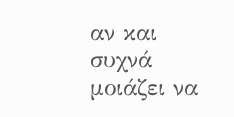αν και συχνά μοιάζει να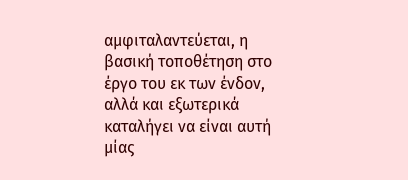αμφιταλαντεύεται, η βασική τοποθέτηση στο έργο του εκ των ένδον, αλλά και εξωτερικά καταλήγει να είναι αυτή μίας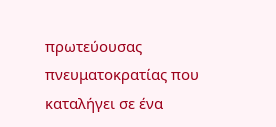πρωτεύουσας πνευματοκρατίας που καταλήγει σε ένα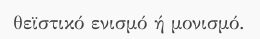θεϊστικό ενισμό ή μονισμό.